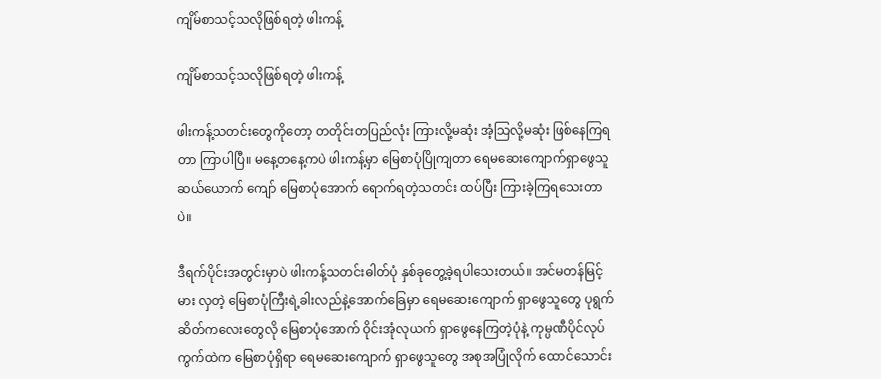ကျိမ်စာသင့်သလိုဖြစ်ရတဲ့ ဖါးကန့်

ကျိမ်စာသင့်သလိုဖြစ်ရတဲ့ ဖါးကန့်

ဖါးကန့်သတင်းတွေကိုတော့ တတိုင်းတပြည်လုံး ကြားလို့မဆုံး အံ့သြလို့မဆုံး ဖြစ်နေကြရတာ ကြာပါပြီ။ မနေ့တနေ့ကပဲ ဖါးကန့်မှာ မြေစာပုံပြိုကျတာ ရေမဆေးကျောက်ရှာဖွေသူ ဆယ်ယောက် ကျော် မြေစာပုံအောက် ရောက်ရတဲ့သတင်း ထပ်ပြီး ကြားခဲ့ကြရသေးတာပဲ။

ဒီရက်ပိုင်းအတွင်းမှာပဲ ဖါးကန့်သတင်းဓါတ်ပုံ နှစ်ခုတွေ့ခဲ့ရပါသေးတယ်။ အင်မတန်မြင့်မား လှတဲ့ မြေစာပုံကြီးရဲ့ခါးလည်နဲ့အောက်ခြေမှာ ရေမဆေးကျောက် ရှာဖွေသူတွေ ပုရွက်ဆိတ်ကလေးတွေလို မြေစာပုံအောက် ဝိုင်းအုံလုယက် ရှာဖွေနေကြတဲ့ပုံနဲ့ ကုမ္ပဏီပိုင်လုပ်ကွက်ထဲက မြေစာပုံရှိရာ ရေမဆေးကျောက် ရှာဖွေသူတွေ အစုအပြုံလိုက် ထောင်သောင်း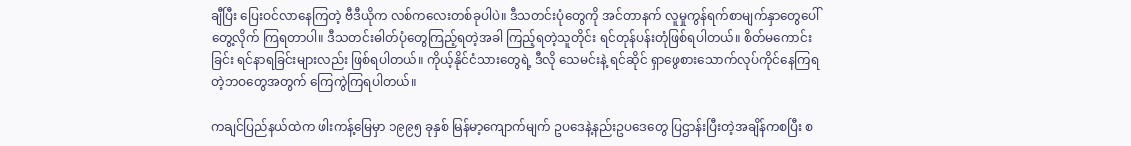ချီပြီး ပြေးဝင်လာနေကြတဲ့ ဗီဒီယိုက လစ်ကလေးတစ်ခုပါပဲ။ ဒီသတင်းပုံတွေကို အင်တာနက် လူမှုကွန်ရက်စာမျက်နှာတွေပေါ် တွေ့လိုက် ကြရတာပါ။ ဒီသတင်းဓါတ်ပုံတွေကြည့်ရတဲ့အခါ ကြည့်ရတဲ့သူတိုင်း ရင်တုန်ပန်းတုံဖြစ်ရပါတယ်။ စိတ်မကောင်းခြင်း ရင်နာရခြင်းများလည်း ဖြစ်ရပါတယ်။ ကိုယ့်နိုင်ငံသားတွေရဲ့ ဒီလို သေမင်းနဲ့ ရင်ဆိုင် ရှာဖွေစားသောက်လုပ်ကိုင်နေကြရတဲ့ဘဝတွေအတွက် ကြေကွဲကြရပါတယ်။

ကချင်ပြည်နယ်ထဲက ဖါးကန့်မြေမှာ ၁၉၉၅ ခုနှစ် မြန်မာ့ကျောက်မျက် ဥပဒေနဲ့နည်းဥပဒေတွေ ပြဌာန်းပြီးတဲ့အချိန်ကစပြီး စ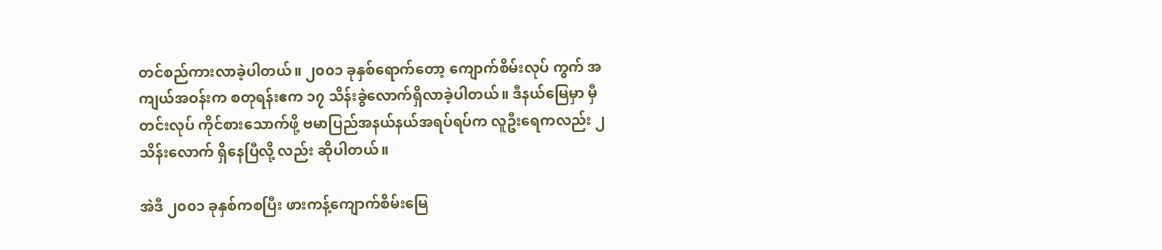တင်စည်ကားလာခဲ့ပါတယ်။ ၂၀၀၁ ခုနှစ်ရောက်တော့ ကျောက်စိမ်းလုပ် ကွက် အကျယ်အဝန်းက စတုရန်းဧက ၁၇ သိန်းခွဲလောက်ရှိလာခဲ့ပါတယ်။ ဒီနယ်မြေမှာ မှီတင်းလုပ် ကိုင်စားသောက်ဖို့ ဗမာပြည်အနယ်နယ်အရပ်ရပ်က လူဦးရေကလည်း ၂ သိန်းလောက် ရှိနေပြီလို့ လည်း ဆိုပါတယ်။

အဲဒီ ၂၀၀၁ ခုနှစ်ကစပြီး ဖားကန့်ကျောက်စိမ်းမြေ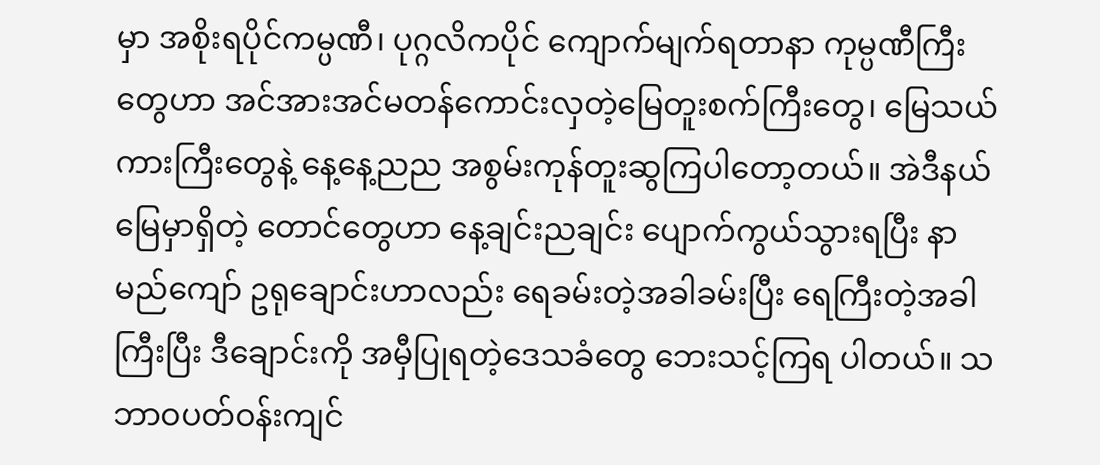မှာ အစိုးရပိုင်ကမ္ပဏီ၊ ပုဂ္ဂလိကပိုင် ကျောက်မျက်ရတာနာ ကုမ္ပဏီကြီးတွေဟာ အင်အားအင်မတန်ကောင်းလှတဲ့မြေတူးစက်ကြီးတွေ၊ မြေသယ် ကားကြီးတွေနဲ့ နေ့နေ့ညည အစွမ်းကုန်တူးဆွကြပါတော့တယ်။ အဲဒီနယ်မြေမှာရှိတဲ့ တောင်တွေဟာ နေ့ချင်းညချင်း ပျောက်ကွယ်သွားရပြီး နာမည်ကျော် ဥရုချောင်းဟာလည်း ရေခမ်းတဲ့အခါခမ်းပြီး ရေကြီးတဲ့အခါ ကြီးပြီး ဒီချောင်းကို အမှီပြုရတဲ့ဒေသခံတွေ ဘေးသင့်ကြရ ပါတယ်။ သဘာဝပတ်ဝန်းကျင်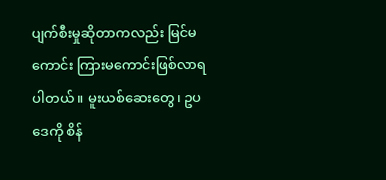ပျက်စီးမှုဆိုတာကလည်း မြင်မကောင်း ကြားမကောင်းဖြစ်လာရ ပါတယ်။ မူးယစ်ဆေးတွေ၊ ဥပဒေကို စိန်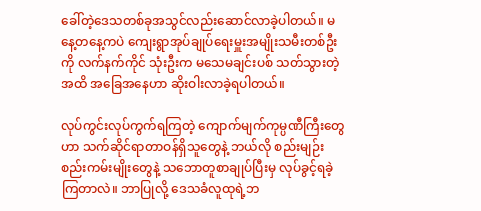ခေါ်တဲ့ဒေသတစ်ခုအသွင်လည်းဆောင်လာခဲ့ပါတယ်။ မနေ့တနေ့ကပဲ ကျေးရွာအုပ်ချုပ်ရေးမှူးအမျိုးသမီးတစ်ဦးကို လက်နက်ကိုင် သုံးဦးက မသေမချင်းပစ် သတ်သွားတဲ့အထိ အခြေအနေဟာ ဆိုးဝါးလာခဲ့ရပါတယ်။

လုပ်ကွင်းလုပ်ကွက်ရကြတဲ့ ကျောက်မျက်ကုမ္ပဏီကြီးတွေဟာ သက်ဆိုင်ရာတာဝန်ရှိသူတွေနဲ့ ဘယ်လို စည်းမျဉ်းစည်းကမ်းမျိုးတွေနဲ့ သဘောတူစာချုပ်ပြီးမှ လုပ်ခွင့်ရခဲ့ကြတာလဲ။ ဘာပြုလို့ ဒေသခံလူထုရဲ့ဘ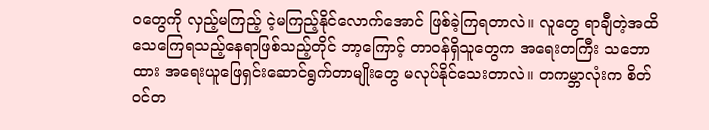ဝတွေကို လှည့်မကြည့် ငဲ့မကြည့်နိုင်လောက်အောင် ဖြစ်ခဲ့ကြရတာလဲ။ လူတွေ ရာချီတဲ့အထိ သေကြေရသည့်နေရာဖြစ်သည့်တိုင် ဘာ့ကြောင့် တာဝန်ရှိသူတွေက အရေးတကြီး သဘောထား အရေးယူဖြေရှင်းဆောင်ရွက်တာမျိုးတွေ မလုပ်နိုင်သေးတာလဲ။ တကမ္ဘာလုံးက စိတ်ဝင်တ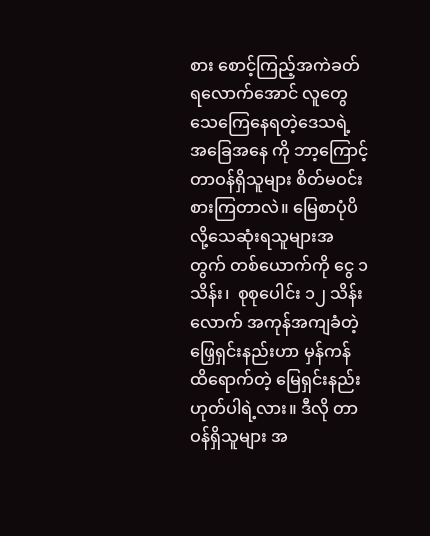စား စောင့်ကြည့်အကဲခတ်ရလောက်အောင် လူတွေသေကြေနေရတဲ့ဒေသရဲ့ အခြေအနေ ကို ဘာ့ကြောင့် တာဝန်ရှိသူများ စိတ်မဝင်းစားကြတာလဲ။ မြေစာပုံပိလို့သေဆုံးရသူများအတွက် တစ်ယောက်ကို ငွေ ၁ သိန်း၊  စုစုပေါင်း ၁၂ သိန်းလောက် အကုန်အကျခံတဲ့ ဖြှေရှင်းနည်းဟာ မှန်ကန် ထိရောက်တဲ့ မြေရှင်းနည်း ဟုတ်ပါရဲ့လား။ ဒီလို တာဝန်ရှိသူများ အ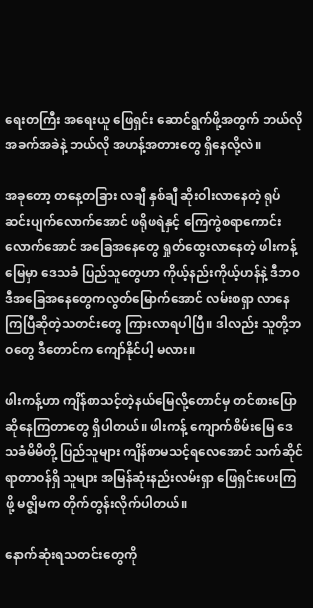ရေးတကြီး အရေးယူ ဖြေရှင်း ဆောင်ရွက်ဖို့အတွက် ဘယ်လိုအခက်အခဲနဲ့ ဘယ်လို အဟန့်အတားတွေ ရှိနေလို့လဲ။

အခုတော့ တနေ့တခြား လချီ နှစ်ချီ ဆိုးဝါးလာနေတဲ့ ရုပ်ဆင်းပျက်လောက်အောင် ဖရိုဖရဲနှင့် ကြေကွဲစရာကောင်းလောက်အောင် အခြေအနေတွေ ရှုတ်ထွေးလာနေတဲ့ ဖါးကန့်မြေမှာ ဒေသခံ ပြည်သူတွေဟာ ကိုယ့်နည်းကိုယ့်ဟန်နဲ့ ဒီဘ၀ ဒီအခြေအနေတွေကလွတ်မြောက်အောင် လမ်းစရှာ လာနေကြပြီဆိုတဲ့သတင်းတွေ ကြားလာရပါပြီ။ ဒါလည်း သူတို့ဘဝတွေ ဒီတောင်က ကျော်နိုင်ပါ့ မလား။

ဖါးကန့်ဟာ ကျိန်စာသင့်တဲ့နယ်မြေလို့တောင်မှ တင်စားပြောဆိုနေကြတာတွေ ရှိပါတယ်။ ဖါးကန့် ကျောက်စိမ်းမြေ ဒေသခံမိမိတို့ ပြည်သူများ ကျိန်စာမသင့်ရလေအောင် သက်ဆိုင်ရာတာဝန်ရှိ သူများ အမြန်ဆုံးနည်းလမ်းရှာ ဖြေရှင်းပေးကြဖို့ မဇ္ဈိမက တိုက်တွန်းလိုက်ပါတယ်။

နောက်ဆုံးရသတင်းတွေကို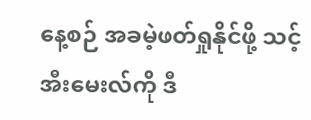နေ့စဉ် အခမဲ့ဖတ်ရှုနိုင်ဖို့ သင့် အီးမေးလ်ကို ဒီ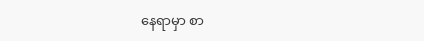နေရာမှာ စာ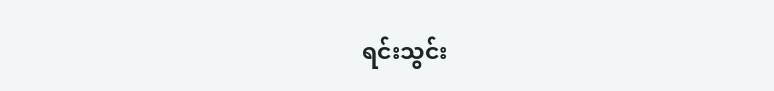ရင်းသွင်း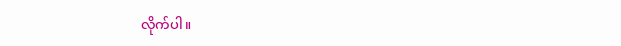လိုက်ပါ။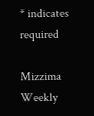* indicates required

Mizzima Weekly